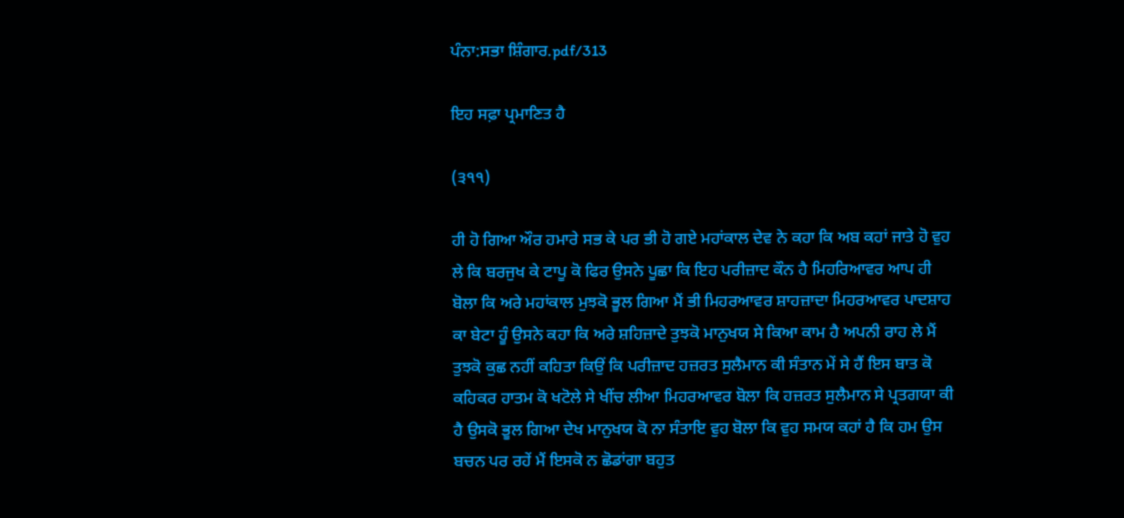ਪੰਨਾ:ਸਭਾ ਸ਼ਿੰਗਾਰ.pdf/313

ਇਹ ਸਫ਼ਾ ਪ੍ਰਮਾਣਿਤ ਹੈ

(੩੧੧)

ਹੀ ਹੋ ਗਿਆ ਔਰ ਹਮਾਰੇ ਸਭ ਕੇ ਪਰ ਭੀ ਹੋ ਗਏ ਮਹਾਂਕਾਲ ਦੇਵ ਨੇ ਕਹਾ ਕਿ ਅਬ ਕਹਾਂ ਜਾਤੇ ਹੋ ਵੁਹ ਲੇ ਕਿ ਬਰਜੁਖ ਕੇ ਟਾਪੂ ਕੋ ਫਿਰ ਉਸਨੇ ਪੂਛਾ ਕਿ ਇਹ ਪਰੀਜ਼ਾਦ ਕੌਨ ਹੈ ਮਿਹਰਿਆਵਰ ਆਪ ਹੀ ਬੋਲਾ ਕਿ ਅਰੇ ਮਹਾਂਕਾਲ ਮੁਝਕੋ ਭੂਲ ਗਿਆ ਮੈਂ ਭੀ ਮਿਹਰਆਵਰ ਸ਼ਾਹਜ਼ਾਦਾ ਮਿਹਰਆਵਰ ਪਾਦਸ਼ਾਹ ਕਾ ਬੇਟਾ ਹੂੰ ਉਸਨੇ ਕਹਾ ਕਿ ਅਰੇ ਸ਼ਹਿਜ਼ਾਦੇ ਤੁਝਕੋ ਮਾਨੁਖਯ ਸੇ ਕਿਆ ਕਾਮ ਹੈ ਅਪਨੀ ਰਾਹ ਲੇ ਮੈਂ ਤੁਝਕੋ ਕੁਛ ਨਹੀਂ ਕਹਿਤਾ ਕਿਉਂ ਕਿ ਪਰੀਜ਼ਾਦ ਹਜ਼ਰਤ ਸੁਲੈਮਾਨ ਕੀ ਸੰਤਾਨ ਮੇਂ ਸੇ ਹੈਂ ਇਸ ਬਾਤ ਕੋ ਕਹਿਕਰ ਹਾਤਮ ਕੋ ਖਟੋਲੇ ਸੇ ਖੀਂਚ ਲੀਆ ਮਿਹਰਆਵਰ ਬੋਲਾ ਕਿ ਹਜ਼ਰਤ ਸੁਲੈਮਾਨ ਸੇ ਪ੍ਰਤਗਯਾ ਕੀ ਹੈ ਉਸਕੋ ਭੂਲ ਗਿਆ ਦੇਖ ਮਾਨੁਖਯ ਕੋ ਨਾ ਸੰਤਾਇ ਵੁਹ ਬੋਲਾ ਕਿ ਵੁਹ ਸਮਯ ਕਹਾਂ ਹੈ ਕਿ ਹਮ ਉਸ ਬਚਨ ਪਰ ਰਹੇਂ ਮੈਂ ਇਸਕੋ ਨ ਛੋਡਾਂਗਾ ਬਹੁਤ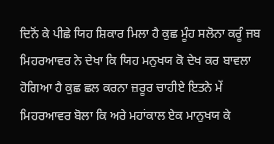ਦਿਨੋਂ ਕੇ ਪੀਛੇ ਯਿਹ ਸ਼ਿਕਾਰ ਮਿਲਾ ਹੈ ਕੁਛ ਮੂੰਹ ਸਲੋਨਾ ਕਰੂੰ ਜਬ ਮਿਹਰਆਵਰ ਨੇ ਦੇਖਾ ਕਿ ਯਿਹ ਮਨੁਖਯ ਕੋ ਦੇਖ ਕਰ ਬਾਵਲਾ ਹੋਗਿਆ ਹੈ ਕੁਛ ਛਲ ਕਰਨਾ ਜ਼ਰੂਰ ਚਾਹੀਏ ਇਤਨੇ ਮੇਂ ਮਿਹਰਆਵਰ ਬੋਲਾ ਕਿ ਅਰੇ ਮਹਾਂਕਾਲ ਏਕ ਮਾਨੁਖਯ ਕੇ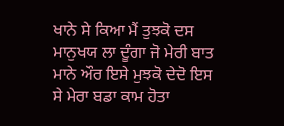ਖਾਨੇ ਸੇ ਕਿਆ ਮੈਂ ਤੁਝਕੋ ਦਸ ਮਾਨੁਖਯ ਲਾ ਦੂੰਗਾ ਜੋ ਮੇਰੀ ਬਾਤ ਮਾਨੇ ਔਰ ਇਸੇ ਮੁਝਕੋ ਦੇਦੋ ਇਸ ਸੇ ਮੇਰਾ ਬਡਾ ਕਾਮ ਹੋਤਾ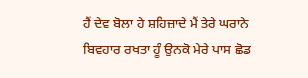ਹੈਂ ਦੇਵ ਬੋਲਾ ਹੇ ਸ਼ਹਿਜ਼ਾਦੇ ਮੈਂ ਤੇਰੇ ਘਰਾਨੇ ਬਿਵਹਾਰ ਰਖਤਾ ਹੂੰ ਉਨਕੋ ਮੇਰੇ ਪਾਸ ਛੋਡ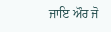ਜਾਇ ਔਰ ਜੋ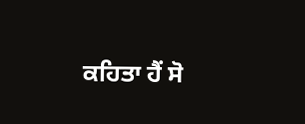ਕਹਿਤਾ ਹੈਂ ਸੋ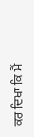ਕਰ ਦਿਖਾ ਕਿ ਮੈਂ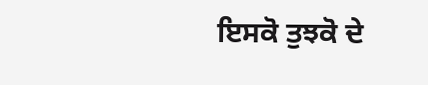ਇਸਕੋ ਤੁਝਕੋ ਦੇ